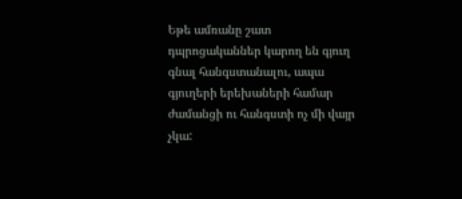Եթե ամռանը շատ դպրոցականներ կարող են գյուղ գնալ հանգստանալու, ապա գյուղերի երեխաների համար ժամանցի ու հանգստի ոչ մի վայր չկա: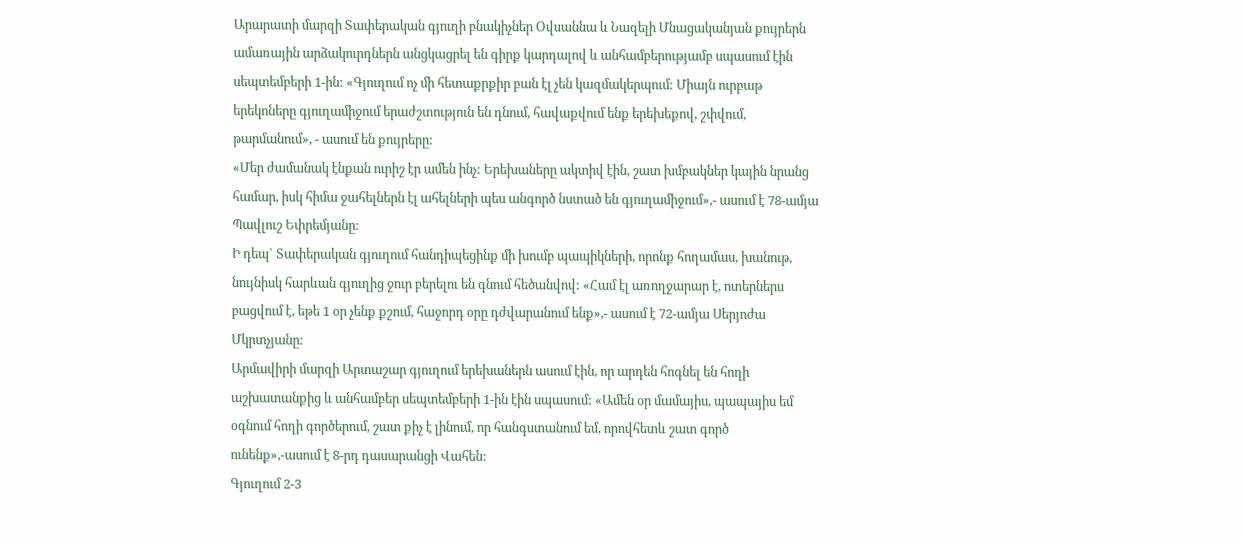Արարատի մարզի Տափերական գյուղի բնակիչներ Օվսաննա և Նազելի Մնացականյան քույրերն ամառային արձակուրդներն անցկացրել են գիրք կարդալով և անհամբերությամբ սպասում էին սեպտեմբերի 1-ին: «Գյուղում ոչ մի հետաքրքիր բան էլ չեն կազմակերպում: Միայն ուրբաթ երեկոները գյուղամիջում երաժշտություն են դնում, հավաքվում ենք երեխեքով, շփվում, թարմանում», - ասում են քույրերը:
«Մեր ժամանակ էնքան ուրիշ էր ամեն ինչ: Երեխաները ակտիվ էին, շատ խմբակներ կային նրանց համար, իսկ հիմա ջահելներն էլ ահելների պես անգործ նստած են գյուղամիջում»,- ասում է 78-ամյա Պավլուշ Եփրեմյանը:
Ի դեպ` Տափերական գյուղում հանդիպեցինք մի խումբ պապիկների, որոնք հողամաս, խանութ, նույնիսկ հարևան գյուղից ջուր բերելու են գնում հեծանվով: «Համ էլ առողջարար է, ոտերներս բացվում է, եթե 1 օր չենք քշում, հաջորդ օրը դժվարանում ենք»,- ասում է 72-ամյա Սերյոժա Մկրտչյանը:
Արմավիրի մարզի Արտաշար գյուղում երեխաներն ասում էին, որ արդեն հոգնել են հողի աշխատանքից և անհամբեր սեպտեմբերի 1-ին էին սպասում: «Ամեն օր մամայիս, պապայիս եմ օգնում հողի գործերում, շատ քիչ է լինում, որ հանգստանում եմ, որովհետև շատ գործ ունենք»,-ասում է 8-րդ դասարանցի Վահեն:
Գյուղում 2-3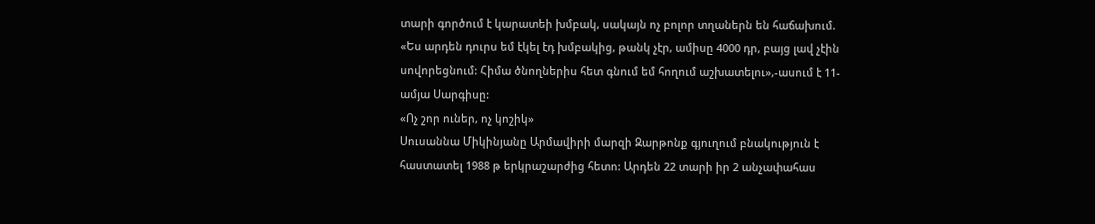տարի գործում է կարատեի խմբակ, սակայն ոչ բոլոր տղաներն են հաճախում. «Ես արդեն դուրս եմ էկել էդ խմբակից, թանկ չէր, ամիսը 4000 դր, բայց լավ չէին սովորեցնում: Հիմա ծնողներիս հետ գնում եմ հողում աշխատելու»,-ասում է 11-ամյա Սարգիսը:
«Ոչ շոր ուներ, ոչ կոշիկ»
Սուսաննա Միկինյանը Արմավիրի մարզի Զարթոնք գյուղում բնակություն է հաստատել 1988 թ երկրաշարժից հետո: Արդեն 22 տարի իր 2 անչափահաս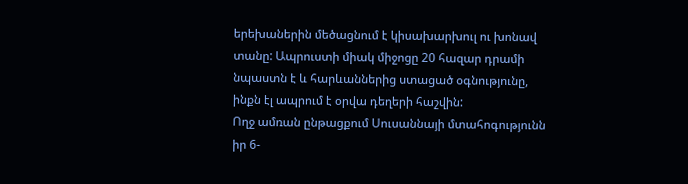երեխաներին մեծացնում է կիսախարխուլ ու խոնավ տանը: Ապրուստի միակ միջոցը 20 հազար դրամի նպաստն է և հարևաններից ստացած օգնությունը, ինքն էլ ապրում է օրվա դեղերի հաշվին:
Ողջ ամռան ընթացքում Սուսաննայի մտահոգությունն իր 6-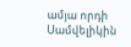ամյա որդի Սամվելիկին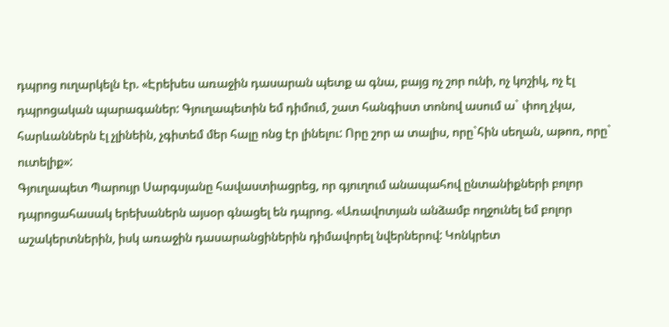դպրոց ուղարկելն էր. «Էրեխես առաջին դասարան պետք ա գնա, բայց ոչ շոր ունի, ոչ կոշիկ, ոչ էլ դպրոցական պարագաներ: Գյուղապետին եմ դիմում, շատ հանգիստ տոնով ասում ա` փող չկա, հարևաններն էլ չլինեին, չգիտեմ մեր հալը ոնց էր լինելու: Որը շոր ա տալիս, որը`հին սեղան, աթոռ, որը` ուտելիք»:
Գյուղապետ Պարույր Սարգսյանը հավաստիացրեց, որ գյուղում անապահով ընտանիքների բոլոր դպրոցահասակ երեխաներն այսօր գնացել են դպրոց. «Առավոտյան անձամբ ողջունել եմ բոլոր աշակերտներին, իսկ առաջին դասարանցիներին դիմավորել նվերներով: Կոնկրետ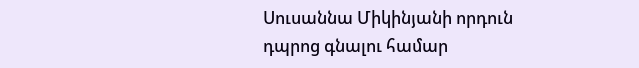Սուսաննա Միկինյանի որդուն դպրոց գնալու համար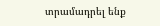տրամադրել ենք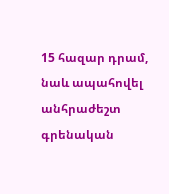15 հազար դրամ, նաև ապահովել անհրաժեշտ գրենական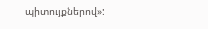պիտույքներով»: